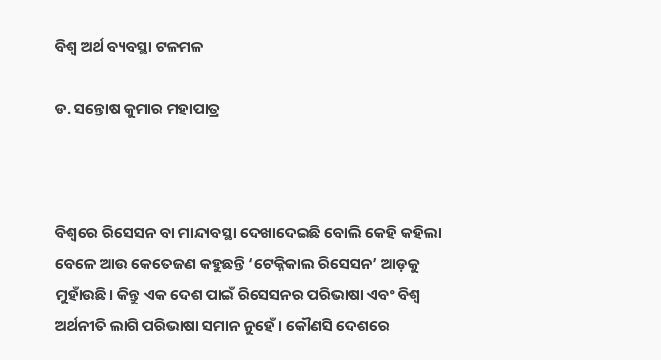ବିଶ୍ୱ ଅର୍ଥ ବ୍ୟବସ୍ଥା ଟଳମଳ

ଡ. ସନ୍ତୋଷ କୁମାର ମହାପାତ୍ର



ବିଶ୍ୱରେ ରିସେସନ ବା ମାନ୍ଦାବସ୍ଥା ଦେଖାଦେଇଛି ବୋଲି କେହି କହିଲା ବେଳେ ଆଉ କେତେଜଣ କହୁଛନ୍ତି ‘ଟେକ୍ନିକାଲ ରିସେସନ’ ଆଡ଼କୁ ମୁହାଁଉଛି। କିନ୍ତୁ ଏକ ଦେଶ ପାଇଁ ରିସେସନର ପରିଭାଷା ଏବଂ ବିଶ୍ବ ଅର୍ଥନୀତି ଲାଗି ପରିଭାଷା ସମାନ ନୁହେଁ। କୌଣସି ଦେଶରେ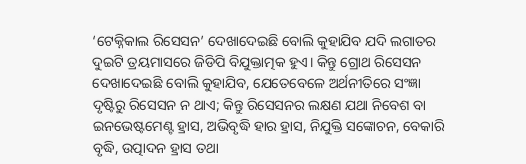‘ଟେକ୍ନିକାଲ ରିସେସନ’ ଦେଖାଦେଇଛି ବୋଲି କୁହାଯିବ ଯଦି ଲଗାତର ଦୁଇଟି ତ୍ରୟମାସରେ ଜିଡିପି ବିଯୁକ୍ତାତ୍ମକ ହୁଏ। କିନ୍ତୁ ଗ୍ରୋଥ ରିସେସନ ଦେଖାଦେଇଛି ବୋଲି କୁହାଯିବ, ଯେତେବେଳେ ଅର୍ଥନୀତିରେ ସଂଜ୍ଞା ଦୃଷ୍ଟିରୁ ରିସେସନ ନ ଥାଏ; କିନ୍ତୁ ରିସେସନର ଲକ୍ଷଣ ଯଥା ନିବେଶ ବା ଇନଭେଷ୍ଟମେଣ୍ଟ ହ୍ରାସ, ଅଭିବୃଦ୍ଧି ହାର ହ୍ରାସ, ନିଯୁକ୍ତି ସଙ୍କୋଚନ, ବେକାରି ବୃଦ୍ଧି, ଉତ୍ପାଦନ ହ୍ରାସ ତଥା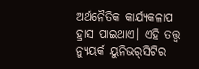ଅର୍ଥନୈତିକ କାର୍ଯ୍ୟକଳାପ ହ୍ରାସ ପାଇଥାଏ। ଏହି ତତ୍ତ୍ୱ ନ୍ୟୁୟର୍କ ୟୁନିଭର୍‌ସିଟିର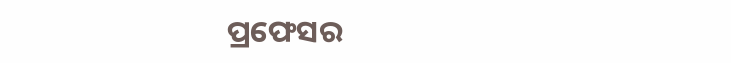ପ୍ରଫେସର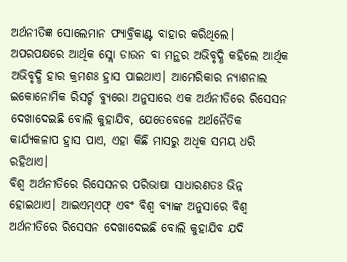ଅର୍ଥନୀତିଜ୍ଞ ସୋଲେମାନ ଫ୍ୟାବ୍ରିକାଣ୍ଟ ବାହାର କରିଥିଲେ। ଅପରପକ୍ଷରେ ଆର୍ଥିକ ସ୍ଲୋ ଡାଉନ ବା ମନ୍ଥର ଅଭିବୃଦ୍ଧି କହିଲେ ଆର୍ଥିକ ଅଭିବୃଦ୍ଧି ହାର କ୍ରମଶଃ ହ୍ରାସ ପାଇଥାଏ। ଆମେରିକାର ନ୍ୟାଶନାଲ ଇକୋନୋମିକ ରିସର୍ଚ୍ଚ ବ୍ୟୁରୋ ଅନୁସାରେ ଏକ ଅର୍ଥନୀତିରେ ରିସେସନ ଦେଖାଦେଇଛି ବୋଲି କୁହାଯିବ, ଯେତେବେଳେ ଅର୍ଥନୈତିକ କାର୍ଯ୍ୟକଳାପ ହ୍ରାସ ପାଏ, ଏହା କିଛି ମାସରୁ ଅଧିକ ସମୟ ଧରି ରହିଥାଏ।
ବିଶ୍ୱ ଅର୍ଥନୀତିରେ ରିସେସନର ପରିଭାଷା ସାଧାରଣତଃ ଭିନ୍ନ ହୋଇଥାଏ। ଆଇଏମ୍‌ଏଫ୍‌ ଏବଂ ବିଶ୍ୱ ବ୍ୟାଙ୍କ ଅନୁସାରେ ବିଶ୍ୱ ଅର୍ଥନୀତିରେ ରିସେସନ ଦେଖାଦେଇଛି ବୋଲି କୁହାଯିବ ଯଦି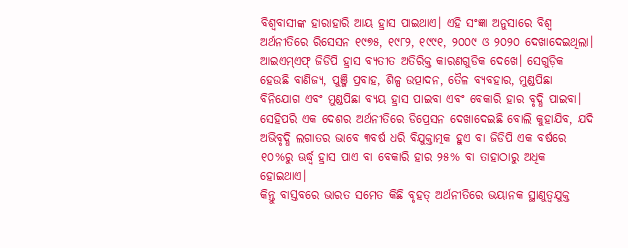ବିଶ୍ବବାସୀଙ୍କ ହାରାହାରି ଆୟ ହ୍ରାସ ପାଇଥାଏ। ଏହି ସଂଜ୍ଞା ଅନୁସାରେ ବିଶ୍ୱ ଅର୍ଥନୀତିରେ ରିସେସନ ୧୯୭୫, ୧୯୮୨, ୧୯୯୧, ୨୦୦୯ ଓ ୨୦୨୦ ଦେଖାଦେଇଥିଲା। ଆଇଏମ୍‌ଏଫ୍‌ ଜିଡିପି ହ୍ରାସ ବ୍ୟତୀତ ଅତିରିକ୍ତ କାରଣଗୁଡିକ ଦେଖେ। ସେଗୁଡ଼ିକ ହେଉଛି ବାଣିଜ୍ୟ, ପୁଞ୍ଜି ପ୍ରବାହ, ଶିଳ୍ପ ଉତ୍ପାଦନ, ତୈଳ ବ୍ୟବହାର, ମୁଣ୍ଡପିଛା ବିନିଯୋଗ ଏବଂ ମୁଣ୍ଡପିଛା ବ୍ୟୟ ହ୍ରାସ ପାଇବା ଏବଂ ବେକାରି ହାର ବୃଦ୍ଧି ପାଇବା। ସେହିପରି ଏକ ଦେଶର ଅର୍ଥନୀତିରେ ଡିପ୍ରେସନ ଦେଖାଦେଇଛି ବୋଲି କୁହାଯିବ, ଯଦି ଅଭିବୃଦ୍ଧି ଲଗାତର ଭାବେ ୩ବର୍ଷ ଧରି ବିଯୁକ୍ତାତ୍ମକ ହୁଏ ବା ଜିଡିପି ଏକ ବର୍ଷରେ ୧୦%ରୁ ଊର୍ଦ୍ଧ୍ୱ ହ୍ରାସ ପାଏ ବା ବେକାରି ହାର ୨୫% ବା ତାହାଠାରୁ ଅଧିକ ହୋଇଥାଏ।
କିନ୍ତୁ ବାସ୍ତବରେ ଭାରତ ସମେତ କିଛି ବୃହତ୍‌ ଅର୍ଥନୀତିରେ ଭୟାନକ ସ୍ଥାଣୁତ୍ୱଯୁକ୍ତ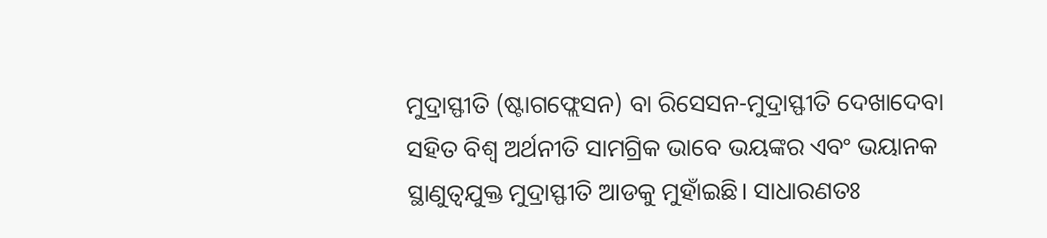ମୁଦ୍ରାସ୍ଫୀତି (ଷ୍ଟାଗଫ୍ଲେସନ) ବା ରିସେସନ-ମୁଦ୍ରାସ୍ଫୀତି ଦେଖାଦେବା ସହିତ ବିଶ୍ବ ଅର୍ଥନୀତି ସାମଗ୍ରିକ ଭାବେ ଭୟଙ୍କର ଏବଂ ଭୟାନକ ସ୍ଥାଣୁତ୍ୱଯୁକ୍ତ ମୁଦ୍ରାସ୍ଫୀତି ଆଡକୁ ମୁହାଁଇଛି। ସାଧାରଣତଃ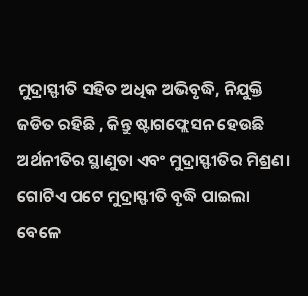ମୁଦ୍ରାସ୍ଫୀତି ସହିତ ଅଧିକ ଅଭିବୃଦ୍ଧି, ନିଯୁକ୍ତି ଜଡିତ ରହିଛି , କିନ୍ତୁ ଷ୍ଟାଗଫ୍ଲେସନ ହେଉଛି ଅର୍ଥନୀତିର ସ୍ଥାଣୁତା ଏବଂ ମୁଦ୍ରାସ୍ଫୀତିର ମିଶ୍ରଣ। ଗୋଟିଏ ପଟେ ମୁଦ୍ରାସ୍ଫୀତି ବୃଦ୍ଧି ପାଇଲା ବେଳେ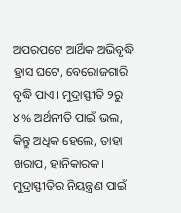ଅପରପଟେ ଆର୍ଥିକ ଅଭିବୃଦ୍ଧି ହ୍ରାସ ଘଟେ, ବେରୋଜଗାରି ବୃଦ୍ଧି ପାଏ। ମୁଦ୍ରାସ୍ଫୀତି ୨ରୁ ୪% ଅର୍ଥନୀତି ପାଇଁ ଭଲ, କିନ୍ତୁ ଅଧିକ ହେଲେ, ତାହା ଖରାପ, ହାନିକାରକ। ମୁଦ୍ରାସ୍ଫୀତିର ନିୟନ୍ତ୍ରଣ ପାଇଁ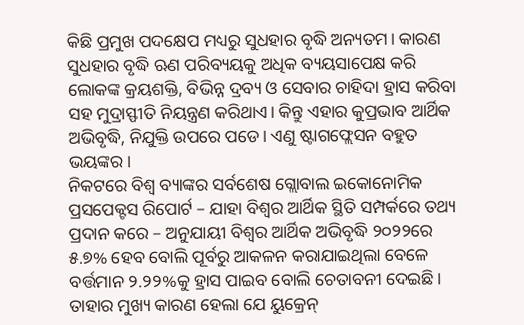କିଛି ପ୍ରମୁଖ ପଦକ୍ଷେପ ମଧ୍ୟରୁ ସୁଧହାର ବୃଦ୍ଧି ଅନ୍ୟତମ। କାରଣ ସୁଧହାର ବୃଦ୍ଧି ଋଣ ପରିବ୍ୟୟକୁ ଅଧିକ ବ୍ୟୟସାପେକ୍ଷ କରି ଲୋକଙ୍କ କ୍ରୟଶକ୍ତି, ବିଭିନ୍ନ ଦ୍ରବ୍ୟ ଓ ସେବାର ଚାହିଦା ହ୍ରାସ କରିବା ସହ ମୁଦ୍ରାସ୍ଫୀତି ନିୟନ୍ତ୍ରଣ କରିଥାଏ। କିନ୍ତୁ ଏହାର କୁପ୍ରଭାବ ଆର୍ଥିକ ଅଭିବୃଦ୍ଧି, ନିଯୁକ୍ତି ଉପରେ ପଡେ। ଏଣୁ ଷ୍ଟାଗଫ୍ଲେସନ ବହୁତ ଭୟଙ୍କର।
ନିକଟରେ ବିଶ୍ୱ ବ୍ୟାଙ୍କର ସର୍ବଶେଷ ଗ୍ଲୋବାଲ ଇକୋନୋମିକ ପ୍ରସପେକ୍ଟସ ରିପୋର୍ଟ – ଯାହା ବିଶ୍ୱର ଆର୍ଥିକ ସ୍ଥିତି ସମ୍ପର୍କରେ ତଥ୍ୟ ପ୍ରଦାନ କରେ – ଅନୁଯାୟୀ ବିଶ୍ୱର ଆର୍ଥିକ ଅଭିବୃଦ୍ଧି ୨୦୨୨ରେ ୫.୭% ହେବ ବୋଲି ପୂର୍ବରୁ ଆକଳନ କରାଯାଇଥିଲା ବେଳେ ବର୍ତ୍ତମାନ ୨.୨୨%କୁ ହ୍ରାସ ପାଇବ ବୋଲି ଚେତାବନୀ ଦେଇଛି। ତାହାର ମୁଖ୍ୟ କାରଣ ହେଲା ଯେ ୟୁକ୍ରେନ୍‌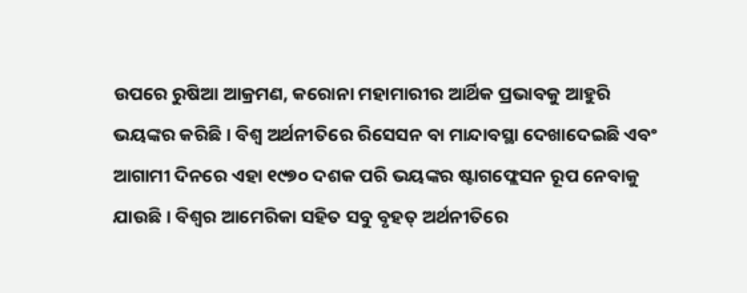ଉପରେ ରୁଷିଆ ଆକ୍ରମଣ, କରୋନା ମହାମାରୀର ଆର୍ଥିକ ପ୍ରଭାବକୁ ଆହୁରି ଭୟଙ୍କର କରିଛି। ବିଶ୍ବ ଅର୍ଥନୀତିରେ ରିସେସନ ବା ମାନ୍ଦାବସ୍ଥା ଦେଖାଦେଇଛି ଏବଂ ଆଗାମୀ ଦିନରେ ଏହା ୧୯୭୦ ଦଶକ ପରି ଭୟଙ୍କର ଷ୍ଟାଗଫ୍ଲେସନ ରୂପ ନେବାକୁ ଯାଉଛି। ବିଶ୍ବର ଆମେରିକା ସହିତ ସବୁ ବୃହତ୍‌ ଅର୍ଥନୀତିରେ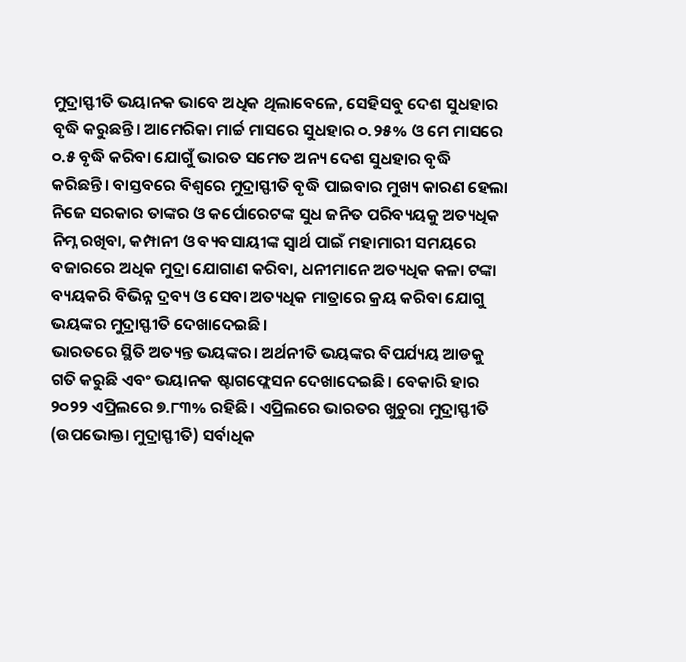ମୁଦ୍ରାସ୍ଫୀତି ଭୟାନକ ଭାବେ ଅଧିକ ଥିଲାବେଳେ, ସେହିସବୁ ଦେଶ ସୁଧହାର ବୃଦ୍ଧି କରୁଛନ୍ତି। ଆମେରିକା ମାର୍ଚ୍ଚ ମାସରେ ସୁଧହାର ୦.୨୫% ଓ ମେ ମାସରେ ୦.୫ ବୃଦ୍ଧି କରିବା ଯୋଗୁଁ ଭାରତ ସମେତ ଅନ୍ୟ ଦେଶ ସୁଧହାର ବୃଦ୍ଧି କରିଛନ୍ତି। ବାସ୍ତବରେ ବିଶ୍ବରେ ମୁଦ୍ରାସ୍ଫୀତି ବୃଦ୍ଧି ପାଇବାର ମୁଖ୍ୟ କାରଣ ହେଲା ନିଜେ ସରକାର ତାଙ୍କର ଓ କର୍ପୋରେଟଙ୍କ ସୁଧ ଜନିତ ପରିବ୍ୟୟକୁ ଅତ୍ୟଧିକ ନିମ୍ନ ରଖିବା, କମ୍ପାନୀ ଓ ବ୍ୟବସାୟୀଙ୍କ ସ୍ବାର୍ଥ ପାଇଁ ମହାମାରୀ ସମୟରେ ବଜାରରେ ଅଧିକ ମୁଦ୍ରା ଯୋଗାଣ କରିବା, ଧନୀମାନେ ଅତ୍ୟଧିକ କଳା ଟଙ୍କା ବ୍ୟୟକରି ବିଭିନ୍ନ ଦ୍ରବ୍ୟ ଓ ସେବା ଅତ୍ୟଧିକ ମାତ୍ରାରେ କ୍ରୟ କରିବା ଯୋଗୁ ଭୟଙ୍କର ମୁଦ୍ରାସ୍ଫୀତି ଦେଖାଦେଇଛି।
ଭାରତରେ ସ୍ଥିତି ଅତ୍ୟନ୍ତ ଭୟଙ୍କର। ଅର୍ଥନୀତି ଭୟଙ୍କର ବିପର୍ଯ୍ୟୟ ଆଡକୁ ଗତି କରୁଛି ଏବଂ ଭୟାନକ ଷ୍ଟାଗଫ୍ଲେସନ ଦେଖାଦେଇଛି। ବେକାରି ହାର ୨୦୨୨ ଏପ୍ରିଲରେ ୭.୮୩% ରହିଛି। ଏପ୍ରିଲରେ ଭାରତର ଖୁଚୁରା ମୁଦ୍ରାସ୍ଫୀତି (ଉପଭୋକ୍ତା ମୁଦ୍ରାସ୍ଫୀତି) ସର୍ବାଧିକ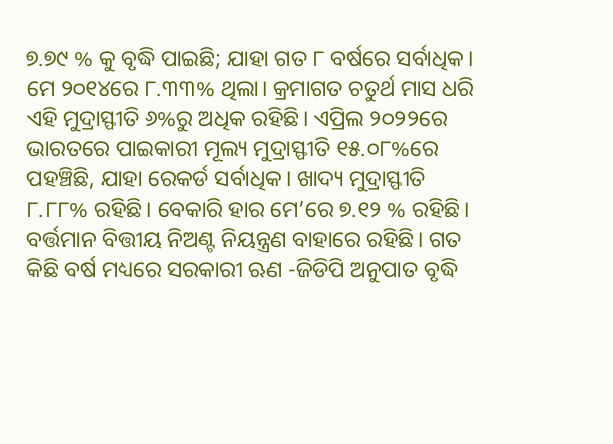୭.୭୯ % କୁ ବୃଦ୍ଧି ପାଇଛି; ଯାହା ଗତ ୮ ବର୍ଷରେ ସର୍ବାଧିକ। ମେ ୨୦୧୪ରେ ୮.୩୩% ଥିଲା। କ୍ରମାଗତ ଚତୁର୍ଥ ମାସ ଧରି ଏହି ମୁଦ୍ରାସ୍ଫୀତି ୬%ରୁ ଅଧିକ ରହିଛି। ଏପ୍ରିଲ ୨୦୨୨ରେ ଭାରତରେ ପାଇକାରୀ ମୂଲ୍ୟ ମୁଦ୍ରାସ୍ଫୀତି ୧୫.୦୮%ରେ ପହଞ୍ଚିଛି, ଯାହା ରେକର୍ଡ ସର୍ବାଧିକ। ଖାଦ୍ୟ ମୁଦ୍ରାସ୍ଫୀତି ୮.୮୮% ରହିଛି। ବେକାରି ହାର ମେ’ରେ ୭.୧୨ % ରହିଛି। ବର୍ତ୍ତମାନ ବିତ୍ତୀୟ ନିଅଣ୍ଟ ନିୟନ୍ତ୍ରଣ ବାହାରେ ରହିଛି। ଗତ କିଛି ବର୍ଷ ମଧ୍ୟରେ ସରକାରୀ ଋଣ -ଜିଡିପି ଅନୁପାତ ବୃଦ୍ଧି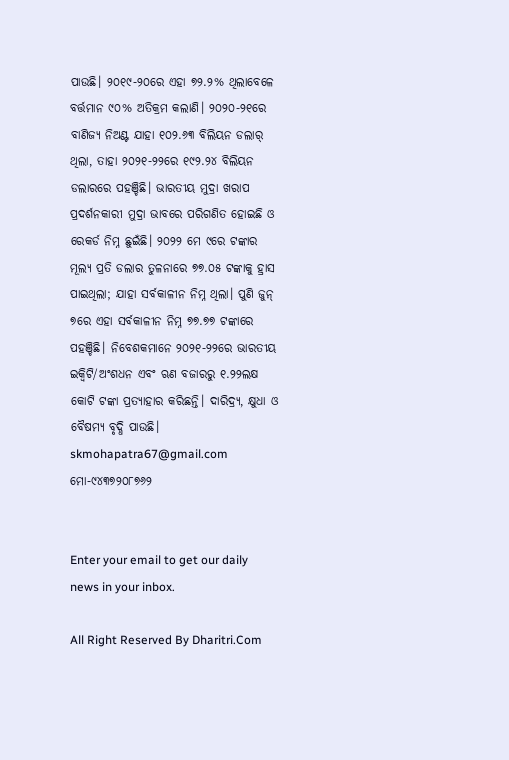ପାଉଛି। ୨୦୧୯-୨୦ରେ ଏହା ୭୨.୨% ଥିଲାବେଳେ ବର୍ତ୍ତମାନ ୯୦% ଅତିକ୍ରମ କଲାଣି। ୨୦୨୦-୨୧ରେ ବାଣିଜ୍ୟ ନିଅଣ୍ଟ ଯାହା ୧୦୨.୬୩ ବିଲିୟନ ଡଲାର୍‌ ଥିଲା, ତାହା ୨୦୨୧-୨୨ରେ ୧୯୨.୨୪ ବିଲିୟନ ଡଲାରରେ ପହଞ୍ଚିଛି। ଭାରତୀୟ ମୁଦ୍ରା ଖରାପ ପ୍ରଦର୍ଶନକାରୀ ମୁଦ୍ରା ଭାବରେ ପରିଗଣିତ ହୋଇଛି ଓ ରେକର୍ଡ ନିମ୍ନ ଛୁଇଁଛି। ୨୦୨୨ ମେ ୯ରେ ଟଙ୍କାର ମୂଲ୍ୟ ପ୍ରତି ଡଲାର ତୁଳନାରେ ୭୭.୦୫ ଟଙ୍କାକୁ ହ୍ରାସ ପାଇଥିଲା; ଯାହା ସର୍ବକାଳୀନ ନିମ୍ନ ଥିଲା। ପୁଣି ଜୁନ୍‌ ୭ରେ ଏହା ସର୍ବକାଳୀନ ନିମ୍ନ ୭୭.୭୭ ଟଙ୍କାରେ ପହଞ୍ଚିଛି। ନିବେଶକମାନେ ୨୦୨୧-୨୨ରେ ଭାରତୀୟ ଇକ୍ୱିଟି/ଅଂଶଧନ ଏବଂ ଋଣ ବଜାରରୁ ୧.୨୨ଲକ୍ଷ କୋଟି ଟଙ୍କା ପ୍ରତ୍ୟାହାର କରିଛନ୍ତି। ଦାରିଦ୍ର୍ୟ, କ୍ଷୁଧା ଓ ବୈଷମ୍ୟ ବୃଦ୍ଧି ପାଉଛି।
skmohapatra67@gmail.com
ମୋ-୯୪୩୭୨୦୮୭୬୨


Enter your email to get our daily news in your inbox.

All Right Reserved By Dharitri.Com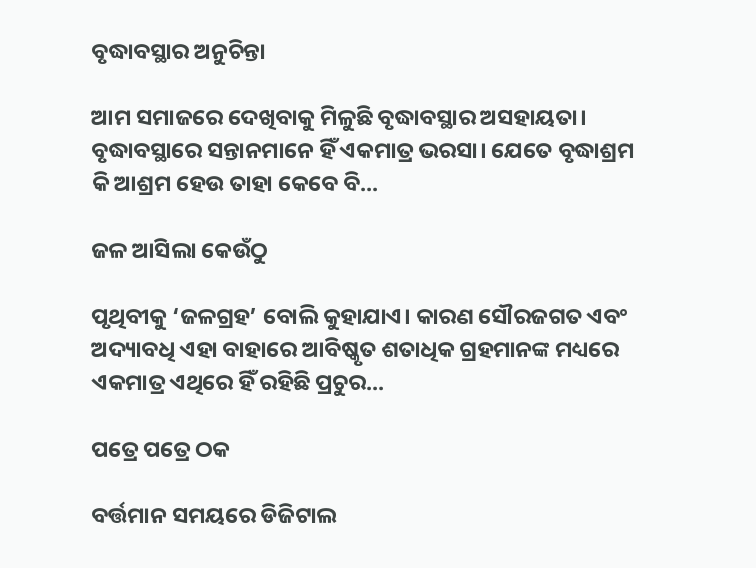ବୃଦ୍ଧାବସ୍ଥାର ଅନୁଚିନ୍ତା

ଆମ ସମାଜରେ ଦେଖିବାକୁ ମିଳୁଛି ବୃଦ୍ଧାବସ୍ଥାର ଅସହାୟତା। ବୃଦ୍ଧାବସ୍ଥାରେ ସନ୍ତାନମାନେ ହିଁ ଏକମାତ୍ର ଭରସା। ଯେତେ ବୃଦ୍ଧାଶ୍ରମ କି ଆଶ୍ରମ ହେଉ ତାହା କେବେ ବି...

ଜଳ ଆସିଲା କେଉଁଠୁ

ପୃଥିବୀକୁ ‘ଜଳଗ୍ରହ’ ବୋଲି କୁହାଯାଏ। କାରଣ ସୌରଜଗତ ଏବଂ ଅଦ୍ୟାବଧି ଏହା ବାହାରେ ଆବିଷ୍କୃତ ଶତାଧିକ ଗ୍ରହମାନଙ୍କ ମଧ୍ୟରେ ଏକମାତ୍ର ଏଥିରେ ହିଁ ରହିଛି ପ୍ରଚୁର...

ପତ୍ରେ ପତ୍ରେ ଠକ

ବର୍ତ୍ତମାନ ସମୟରେ ଡିଜିଟାଲ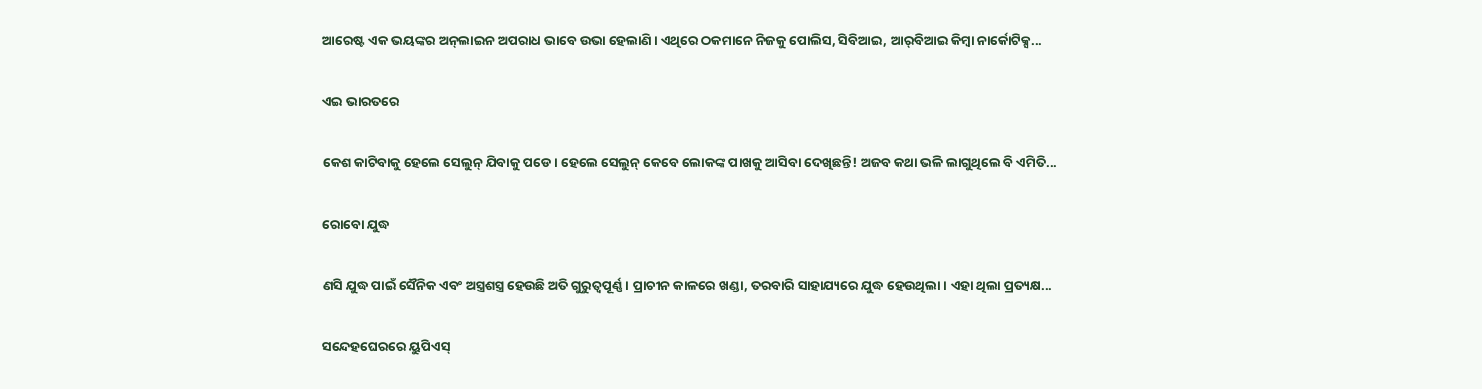ଆରେଷ୍ଟ ଏକ ଭୟଙ୍କର ଅନ୍‌ଲାଇନ ଅପରାଧ ଭାବେ ଉଭା ହେଲାଣି। ଏଥିରେ ଠକମାନେ ନିଜକୁ ପୋଲିସ, ସିବିଆଇ, ଆର୍‌ବିଆଇ କିମ୍ବା ନାର୍କୋଟିକ୍ସ...

ଏଇ ଭାରତରେ

କେଶ କାଟିବାକୁ ହେଲେ ସେଲୁନ୍‌ ଯିବାକୁ ପଡେ। ହେଲେ ସେଲୁନ୍‌ କେବେ ଲୋକଙ୍କ ପାଖକୁ ଆସିବା ଦେଖିଛନ୍ତି! ଅଜବ କଥା ଭଳି ଲାଗୁଥିଲେ ବି ଏମିତି...

ରୋବୋ ଯୁଦ୍ଧ

ଣସି ଯୁଦ୍ଧ ପାଇଁ ସୈନିକ ଏବଂ ଅସ୍ତ୍ରଶସ୍ତ୍ର ହେଉଛି ଅତି ଗୁରୁତ୍ୱପୂର୍ଣ୍ଣ। ପ୍ରାଚୀନ କାଳରେ ଖଣ୍ଡା, ତରବାରି ସାହାଯ୍ୟରେ ଯୁଦ୍ଧ ହେଉଥିଲା। ଏହା ଥିଲା ପ୍ରତ୍ୟକ୍ଷ...

ସନ୍ଦେହଘେରରେ ୟୁପିଏସ୍‌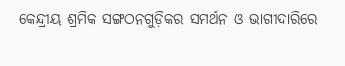କେନ୍ଦ୍ରୀୟ ଶ୍ରମିକ ସଙ୍ଗଠନଗୁଡ଼ିକର ସମର୍ଥନ ଓ ଭାଗୀଦାରିରେ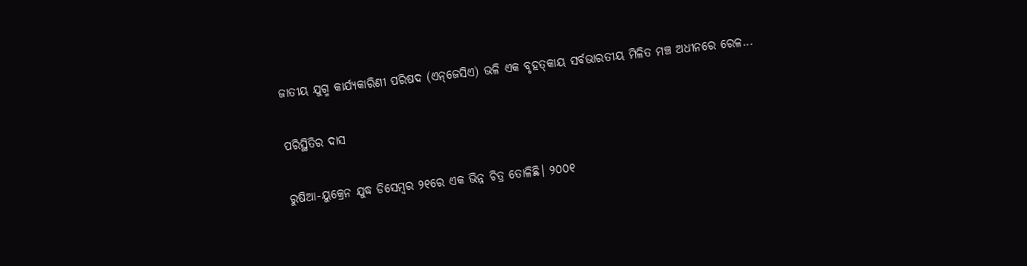ଜାତୀୟ ଯୁଗ୍ମ କାର୍ଯ୍ୟକାରିଣୀ ପରିଷଦ (ଏନ୍‌ଜେସିଏ) ଭଳି ଏକ ବୃହତ୍‌କାୟ ସର୍ବଭାରତୀୟ ମିଳିତ ମଞ୍ଚ ଅଧୀନରେ ରେଳ...

ପରିସ୍ଥିତିର ଦାସ

ରୁଷିଆ-ୟୁକ୍ରେନ ଯୁଦ୍ଧ ଡିସେମ୍ବର ୨୧ରେ ଏକ ଭିନ୍ନ ଚିତ୍ର ତୋଳିଛି। ୨୦୦୧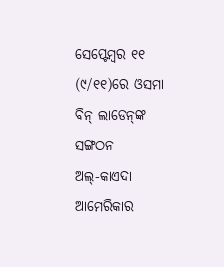ସେପ୍ଟେମ୍ବର ୧୧ (୯/୧୧)ରେ ଓସମା ବିନ୍‌ ଲାଡେନ୍‌ଙ୍କ ସଙ୍ଗଠନ ଅଲ୍‌-କାଏଦା ଆମେରିକାର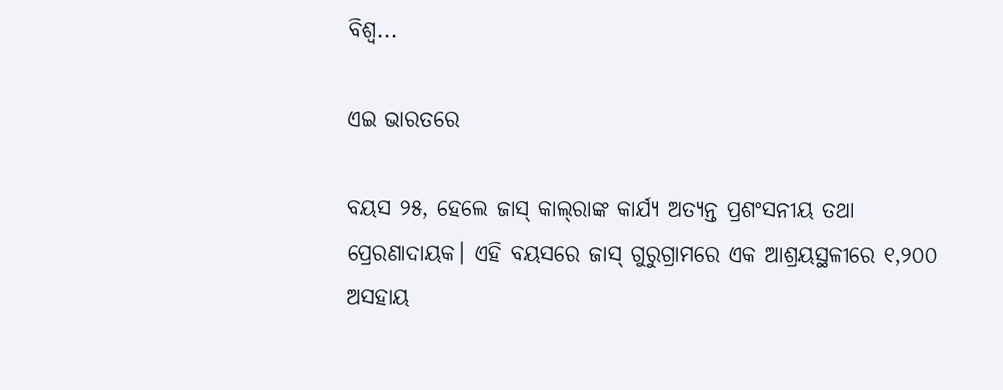ବିଶ୍ୱ...

ଏଇ ଭାରତରେ

ବୟସ ୨୫, ହେଲେ ଜାସ୍‌ କାଲ୍‌ରାଙ୍କ କାର୍ଯ୍ୟ ଅତ୍ୟନ୍ତ ପ୍ରଶଂସନୀୟ ତଥା ପ୍ରେରଣାଦାୟକ। ଏହି ବୟସରେ ଜାସ୍‌ ଗୁରୁଗ୍ରାମରେ ଏକ ଆଶ୍ରୟସ୍ଥଳୀରେ ୧,୨୦୦ ଅସହାୟ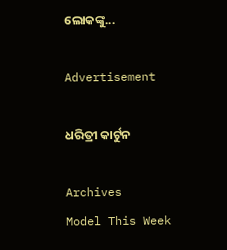ଲୋକଙ୍କୁ...

Advertisement

ଧରିତ୍ରୀ କାର୍ଟୁନ

Archives
Model This Week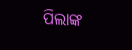ପିଲାଙ୍କ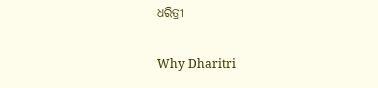ଧରିତ୍ରୀ

Why Dharitri